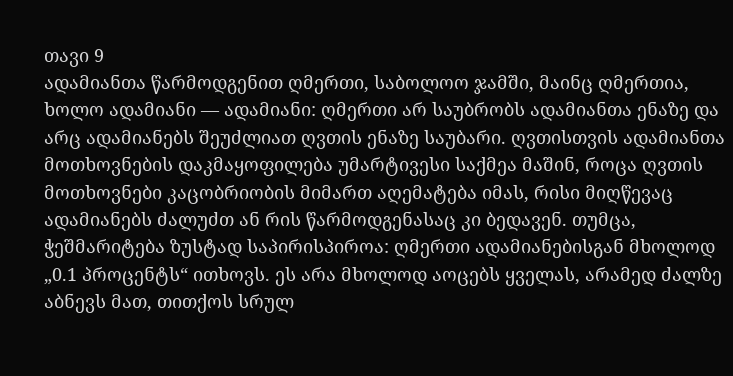თავი 9
ადამიანთა წარმოდგენით ღმერთი, საბოლოო ჯამში, მაინც ღმერთია, ხოლო ადამიანი — ადამიანი: ღმერთი არ საუბრობს ადამიანთა ენაზე და არც ადამიანებს შეუძლიათ ღვთის ენაზე საუბარი. ღვთისთვის ადამიანთა მოთხოვნების დაკმაყოფილება უმარტივესი საქმეა მაშინ, როცა ღვთის მოთხოვნები კაცობრიობის მიმართ აღემატება იმას, რისი მიღწევაც ადამიანებს ძალუძთ ან რის წარმოდგენასაც კი ბედავენ. თუმცა, ჭეშმარიტება ზუსტად საპირისპიროა: ღმერთი ადამიანებისგან მხოლოდ „0.1 პროცენტს“ ითხოვს. ეს არა მხოლოდ აოცებს ყველას, არამედ ძალზე აბნევს მათ, თითქოს სრულ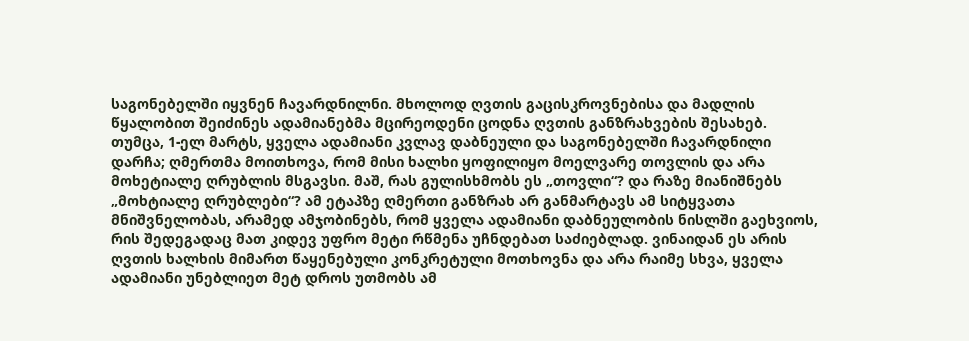საგონებელში იყვნენ ჩავარდნილნი. მხოლოდ ღვთის გაცისკროვნებისა და მადლის წყალობით შეიძინეს ადამიანებმა მცირეოდენი ცოდნა ღვთის განზრახვების შესახებ. თუმცა, 1-ელ მარტს, ყველა ადამიანი კვლავ დაბნეული და საგონებელში ჩავარდნილი დარჩა; ღმერთმა მოითხოვა, რომ მისი ხალხი ყოფილიყო მოელვარე თოვლის და არა მოხეტიალე ღრუბლის მსგავსი. მაშ, რას გულისხმობს ეს „თოვლი“? და რაზე მიანიშნებს „მოხტიალე ღრუბლები“? ამ ეტაპზე ღმერთი განზრახ არ განმარტავს ამ სიტყვათა მნიშვნელობას, არამედ ამჯობინებს, რომ ყველა ადამიანი დაბნეულობის ნისლში გაეხვიოს, რის შედეგადაც მათ კიდევ უფრო მეტი რწმენა უჩნდებათ საძიებლად. ვინაიდან ეს არის ღვთის ხალხის მიმართ წაყენებული კონკრეტული მოთხოვნა და არა რაიმე სხვა, ყველა ადამიანი უნებლიეთ მეტ დროს უთმობს ამ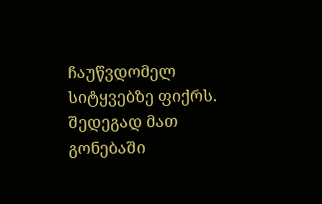ჩაუწვდომელ სიტყვებზე ფიქრს. შედეგად მათ გონებაში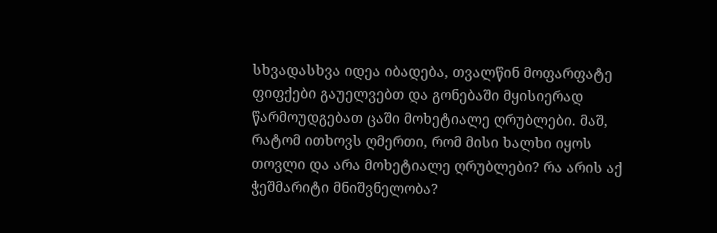სხვადასხვა იდეა იბადება, თვალწინ მოფარფატე ფიფქები გაუელვებთ და გონებაში მყისიერად წარმოუდგებათ ცაში მოხეტიალე ღრუბლები. მაშ, რატომ ითხოვს ღმერთი, რომ მისი ხალხი იყოს თოვლი და არა მოხეტიალე ღრუბლები? რა არის აქ ჭეშმარიტი მნიშვნელობა?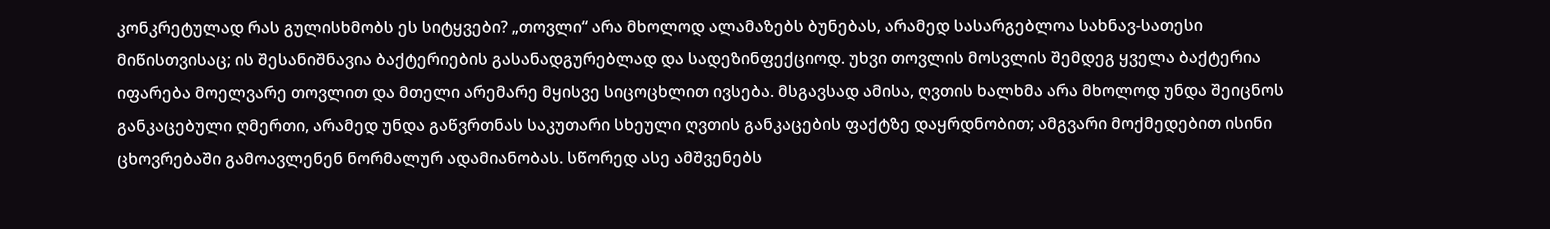კონკრეტულად რას გულისხმობს ეს სიტყვები? „თოვლი“ არა მხოლოდ ალამაზებს ბუნებას, არამედ სასარგებლოა სახნავ-სათესი მიწისთვისაც; ის შესანიშნავია ბაქტერიების გასანადგურებლად და სადეზინფექციოდ. უხვი თოვლის მოსვლის შემდეგ ყველა ბაქტერია იფარება მოელვარე თოვლით და მთელი არემარე მყისვე სიცოცხლით ივსება. მსგავსად ამისა, ღვთის ხალხმა არა მხოლოდ უნდა შეიცნოს განკაცებული ღმერთი, არამედ უნდა გაწვრთნას საკუთარი სხეული ღვთის განკაცების ფაქტზე დაყრდნობით; ამგვარი მოქმედებით ისინი ცხოვრებაში გამოავლენენ ნორმალურ ადამიანობას. სწორედ ასე ამშვენებს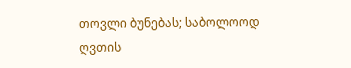თოვლი ბუნებას; საბოლოოდ ღვთის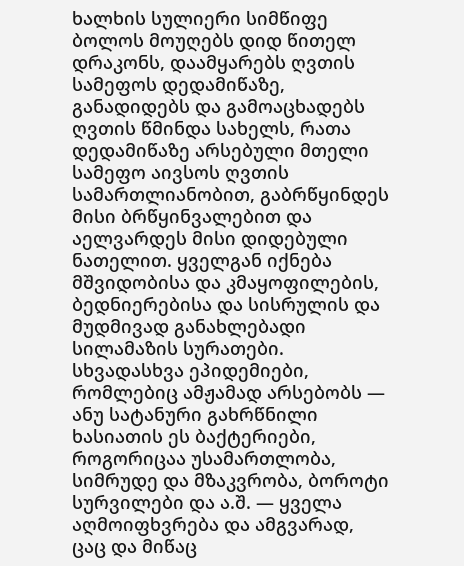ხალხის სულიერი სიმწიფე ბოლოს მოუღებს დიდ წითელ დრაკონს, დაამყარებს ღვთის სამეფოს დედამიწაზე, განადიდებს და გამოაცხადებს ღვთის წმინდა სახელს, რათა დედამიწაზე არსებული მთელი სამეფო აივსოს ღვთის სამართლიანობით, გაბრწყინდეს მისი ბრწყინვალებით და აელვარდეს მისი დიდებული ნათელით. ყველგან იქნება მშვიდობისა და კმაყოფილების, ბედნიერებისა და სისრულის და მუდმივად განახლებადი სილამაზის სურათები. სხვადასხვა ეპიდემიები, რომლებიც ამჟამად არსებობს — ანუ სატანური გახრწნილი ხასიათის ეს ბაქტერიები, როგორიცაა უსამართლობა, სიმრუდე და მზაკვრობა, ბოროტი სურვილები და ა.შ. — ყველა აღმოიფხვრება და ამგვარად, ცაც და მიწაც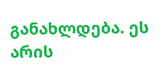განახლდება. ეს არის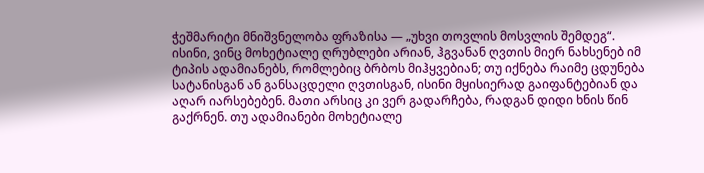ჭეშმარიტი მნიშვნელობა ფრაზისა — „უხვი თოვლის მოსვლის შემდეგ“. ისინი, ვინც მოხეტიალე ღრუბლები არიან, ჰგვანან ღვთის მიერ ნახსენებ იმ ტიპის ადამიანებს, რომლებიც ბრბოს მიჰყვებიან; თუ იქნება რაიმე ცდუნება სატანისგან ან განსაცდელი ღვთისგან, ისინი მყისიერად გაიფანტებიან და აღარ იარსებებენ. მათი არსიც კი ვერ გადარჩება, რადგან დიდი ხნის წინ გაქრნენ. თუ ადამიანები მოხეტიალე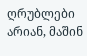ღრუბლები არიან, მაშინ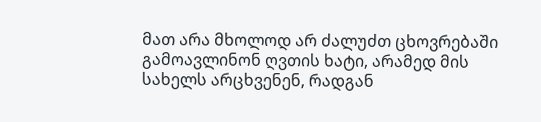მათ არა მხოლოდ არ ძალუძთ ცხოვრებაში გამოავლინონ ღვთის ხატი, არამედ მის სახელს არცხვენენ, რადგან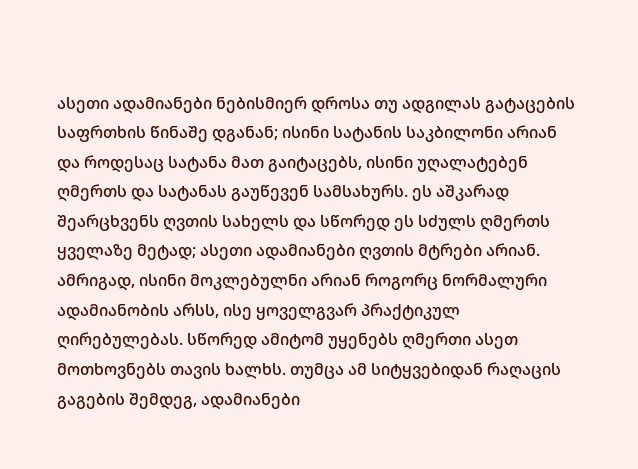ასეთი ადამიანები ნებისმიერ დროსა თუ ადგილას გატაცების საფრთხის წინაშე დგანან; ისინი სატანის საკბილონი არიან და როდესაც სატანა მათ გაიტაცებს, ისინი უღალატებენ ღმერთს და სატანას გაუწევენ სამსახურს. ეს აშკარად შეარცხვენს ღვთის სახელს და სწორედ ეს სძულს ღმერთს ყველაზე მეტად; ასეთი ადამიანები ღვთის მტრები არიან. ამრიგად, ისინი მოკლებულნი არიან როგორც ნორმალური ადამიანობის არსს, ისე ყოველგვარ პრაქტიკულ ღირებულებას. სწორედ ამიტომ უყენებს ღმერთი ასეთ მოთხოვნებს თავის ხალხს. თუმცა ამ სიტყვებიდან რაღაცის გაგების შემდეგ, ადამიანები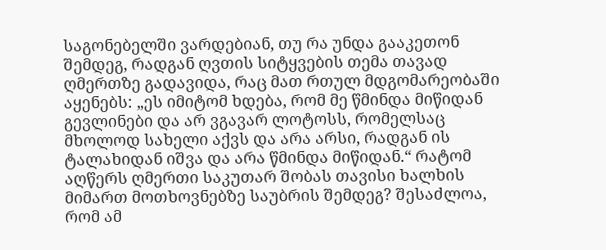საგონებელში ვარდებიან, თუ რა უნდა გააკეთონ შემდეგ, რადგან ღვთის სიტყვების თემა თავად ღმერთზე გადავიდა, რაც მათ რთულ მდგომარეობაში აყენებს: „ეს იმიტომ ხდება, რომ მე წმინდა მიწიდან გევლინები და არ ვგავარ ლოტოსს, რომელსაც მხოლოდ სახელი აქვს და არა არსი, რადგან ის ტალახიდან იშვა და არა წმინდა მიწიდან.“ რატომ აღწერს ღმერთი საკუთარ შობას თავისი ხალხის მიმართ მოთხოვნებზე საუბრის შემდეგ? შესაძლოა, რომ ამ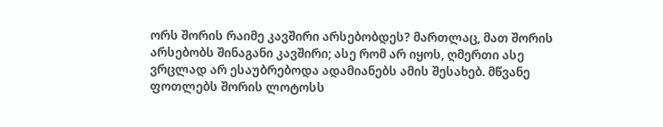ორს შორის რაიმე კავშირი არსებობდეს? მართლაც, მათ შორის არსებობს შინაგანი კავშირი; ასე რომ არ იყოს, ღმერთი ასე ვრცლად არ ესაუბრებოდა ადამიანებს ამის შესახებ. მწვანე ფოთლებს შორის ლოტოსს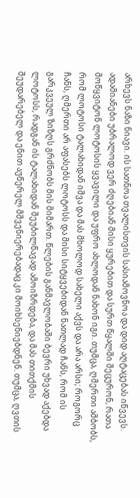არხევს ნაზი ნიავი. ის სათნოა თვალისთვის სასიამოვნოა და დიდ აღტაცებას იწვევს. ადამიანები უბრალოდ ვერ ძღებიან მისი ყურებით და სურთ წყალში შეცურონ, რათა მოწყვიტონ ლოტოსის ყვავილი და უფრო ახლოდან ნახონ იგი. თუმცა, ღმერთი ამბობს, რომ ლოტოსი ტალახიდან იშვა და მას მხოლოდ სახელი აქვს და არა არსი; როგორც ჩანს, ღმერთი არ აფასებს ლოტოსს და მისი სიტყვებიდან ნათლად ჩანს, რომ ის გარკვეულ ზიზღს გრძნობს მის მიმართ. წლების განმავლობაში ბევრი უხვად აქებდა ლოტოსს, რადგან ის ტალახიდან შეუბილწავად ამოიზრდება, და მას თითქმის შეუდარებელ და ენით აუწერელ მშვენიერებადაც კი მოიხსენიებდნენ. თუმცა, ღვთის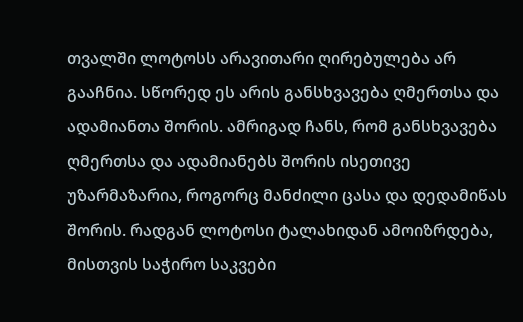თვალში ლოტოსს არავითარი ღირებულება არ გააჩნია. სწორედ ეს არის განსხვავება ღმერთსა და ადამიანთა შორის. ამრიგად ჩანს, რომ განსხვავება ღმერთსა და ადამიანებს შორის ისეთივე უზარმაზარია, როგორც მანძილი ცასა და დედამიწას შორის. რადგან ლოტოსი ტალახიდან ამოიზრდება, მისთვის საჭირო საკვები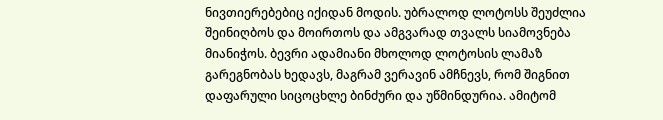ნივთიერებებიც იქიდან მოდის. უბრალოდ ლოტოსს შეუძლია შეინიღბოს და მოირთოს და ამგვარად თვალს სიამოვნება მიანიჭოს. ბევრი ადამიანი მხოლოდ ლოტოსის ლამაზ გარეგნობას ხედავს, მაგრამ ვერავინ ამჩნევს, რომ შიგნით დაფარული სიცოცხლე ბინძური და უწმინდურია. ამიტომ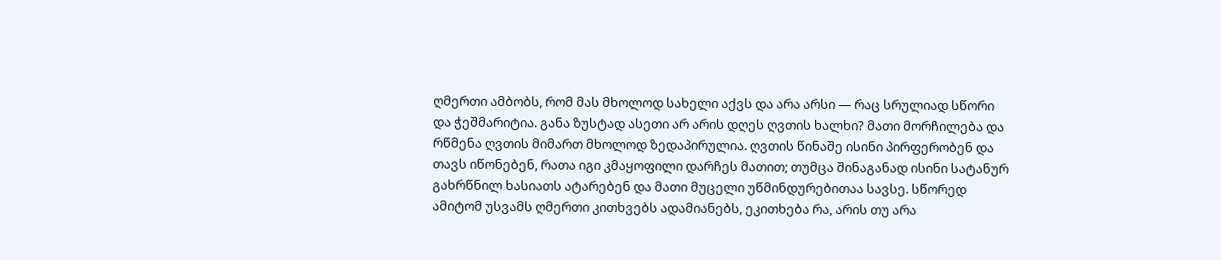ღმერთი ამბობს, რომ მას მხოლოდ სახელი აქვს და არა არსი — რაც სრულიად სწორი და ჭეშმარიტია. განა ზუსტად ასეთი არ არის დღეს ღვთის ხალხი? მათი მორჩილება და რწმენა ღვთის მიმართ მხოლოდ ზედაპირულია. ღვთის წინაშე ისინი პირფერობენ და თავს იწონებენ, რათა იგი კმაყოფილი დარჩეს მათით; თუმცა შინაგანად ისინი სატანურ გახრწნილ ხასიათს ატარებენ და მათი მუცელი უწმინდურებითაა სავსე. სწორედ ამიტომ უსვამს ღმერთი კითხვებს ადამიანებს, ეკითხება რა, არის თუ არა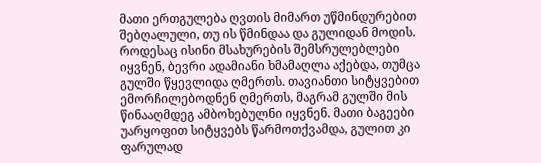მათი ერთგულება ღვთის მიმართ უწმინდურებით შებღალული, თუ ის წმინდაა და გულიდან მოდის. როდესაც ისინი მსახურების შემსრულებლები იყვნენ, ბევრი ადამიანი ხმამაღლა აქებდა, თუმცა გულში წყევლიდა ღმერთს. თავიანთი სიტყვებით ემორჩილებოდნენ ღმერთს, მაგრამ გულში მის წინააღმდეგ ამბოხებულნი იყვნენ. მათი ბაგეები უარყოფით სიტყვებს წარმოთქვამდა, გულით კი ფარულად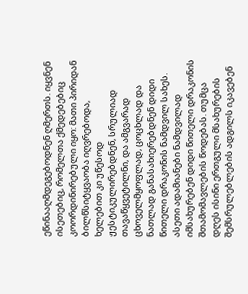ეწინააღმდეგებოდნენ ღმერთს. იყვნენ ისეთებიც, რომელთა ქმედებებიც კოორდინირებული იყო: მათი პირიდან ბილწსიტყვაობა იღვრებოდა, ხელებით კი უწესოდ ჟესტიკულირებდნენ, სრულიად თავაწყვეტილნი, და ამგვარად ცხოველმყოფლად, ცოცხლად და ნათლად განასახიერებდნენ დიდი წითელი დრაკონის ნამდვილ სახეს. ასეთი ადამიანები ნამდვილად იმსახურებენ დიდი წითელი დრაკონის შთამომავლების წოდებას. თუმცა დღეს ისინი ერთგული მსახურების შემსრულებლების ადგილს იკავებენ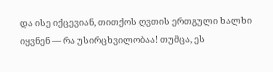და ისე იქცევიან, თითქოს ღვთის ერთგული ხალხი იყვნენ — რა უსირცხვილობაა! თუმცა, ეს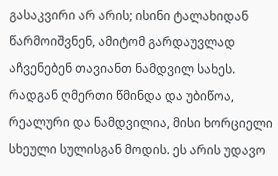გასაკვირი არ არის; ისინი ტალახიდან წარმოიშვნენ, ამიტომ გარდაუვლად აჩვენებენ თავიანთ ნამდვილ სახეს. რადგან ღმერთი წმინდა და უბიწოა, რეალური და ნამდვილია, მისი ხორციელი სხეული სულისგან მოდის. ეს არის უდავო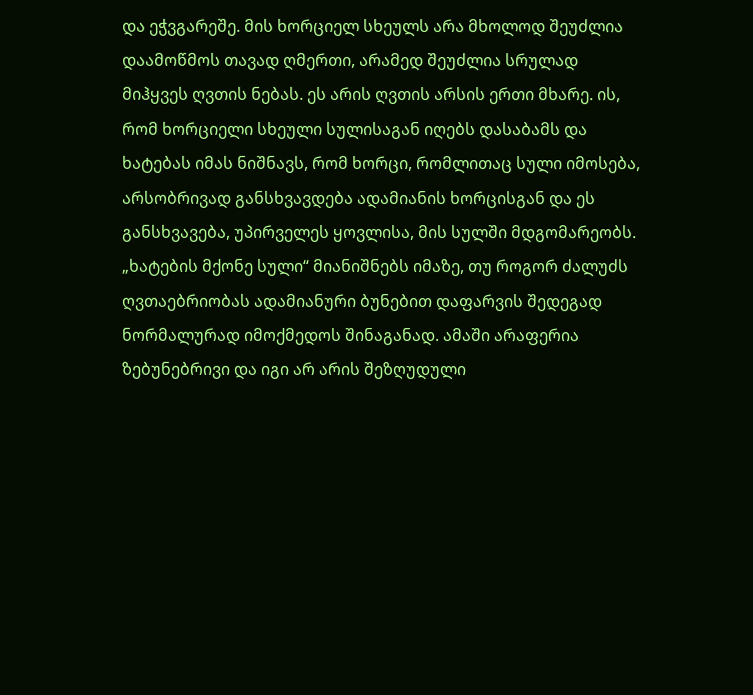და ეჭვგარეშე. მის ხორციელ სხეულს არა მხოლოდ შეუძლია დაამოწმოს თავად ღმერთი, არამედ შეუძლია სრულად მიჰყვეს ღვთის ნებას. ეს არის ღვთის არსის ერთი მხარე. ის, რომ ხორციელი სხეული სულისაგან იღებს დასაბამს და ხატებას იმას ნიშნავს, რომ ხორცი, რომლითაც სული იმოსება, არსობრივად განსხვავდება ადამიანის ხორცისგან და ეს განსხვავება, უპირველეს ყოვლისა, მის სულში მდგომარეობს. „ხატების მქონე სული“ მიანიშნებს იმაზე, თუ როგორ ძალუძს ღვთაებრიობას ადამიანური ბუნებით დაფარვის შედეგად ნორმალურად იმოქმედოს შინაგანად. ამაში არაფერია ზებუნებრივი და იგი არ არის შეზღუდული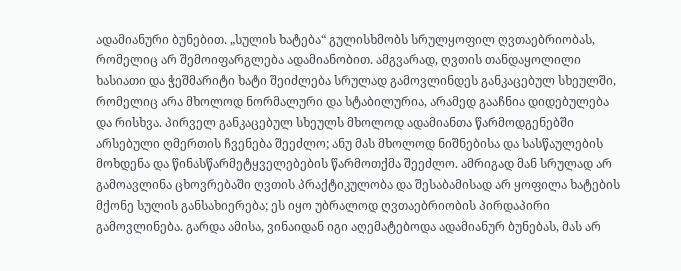ადამიანური ბუნებით. „სულის ხატება“ გულისხმობს სრულყოფილ ღვთაებრიობას, რომელიც არ შემოიფარგლება ადამიანობით. ამგვარად, ღვთის თანდაყოლილი ხასიათი და ჭეშმარიტი ხატი შეიძლება სრულად გამოვლინდეს განკაცებულ სხეულში, რომელიც არა მხოლოდ ნორმალური და სტაბილურია, არამედ გააჩნია დიდებულება და რისხვა. პირველ განკაცებულ სხეულს მხოლოდ ადამიანთა წარმოდგენებში არსებული ღმერთის ჩვენება შეეძლო; ანუ მას მხოლოდ ნიშნებისა და სასწაულების მოხდენა და წინასწარმეტყველებების წარმოთქმა შეეძლო. ამრიგად მან სრულად არ გამოავლინა ცხოვრებაში ღვთის პრაქტიკულობა და შესაბამისად არ ყოფილა ხატების მქონე სულის განსახიერება; ეს იყო უბრალოდ ღვთაებრიობის პირდაპირი გამოვლინება. გარდა ამისა, ვინაიდან იგი აღემატებოდა ადამიანურ ბუნებას, მას არ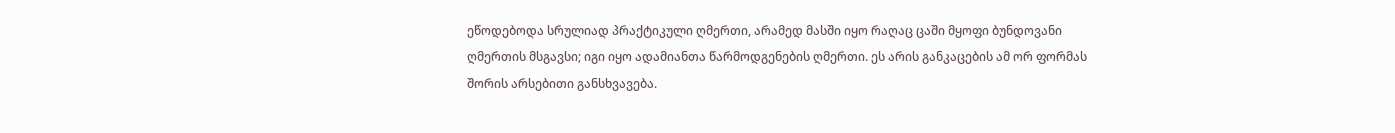ეწოდებოდა სრულიად პრაქტიკული ღმერთი, არამედ მასში იყო რაღაც ცაში მყოფი ბუნდოვანი ღმერთის მსგავსი; იგი იყო ადამიანთა წარმოდგენების ღმერთი. ეს არის განკაცების ამ ორ ფორმას შორის არსებითი განსხვავება.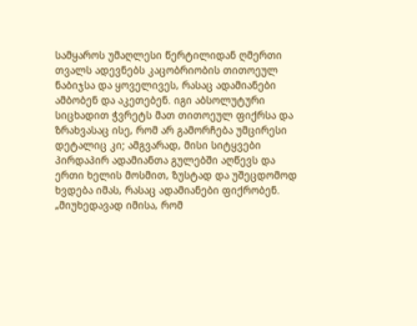სამყაროს უმაღლესი წერტილიდან ღმერთი თვალს ადევნებს კაცობრიობის თითოეულ ნაბიჯსა და ყოველივეს, რასაც ადამიანები ამბობენ და აკეთებენ. იგი აბსოლუტური სიცხადით ჭვრეტს მათ თითოეულ ფიქრსა და ზრახვასაც ისე, რომ არ გამორჩება უმცირესი დეტალიც კი; ამგვარად, მისი სიტყვები პირდაპირ ადამიანთა გულებში აღწევს და ერთი ხელის მოსმით, ზუსტად და უშეცდომოდ ხვდება იმას, რასაც ადამიანები ფიქრობენ. „მიუხედავად იმისა, რომ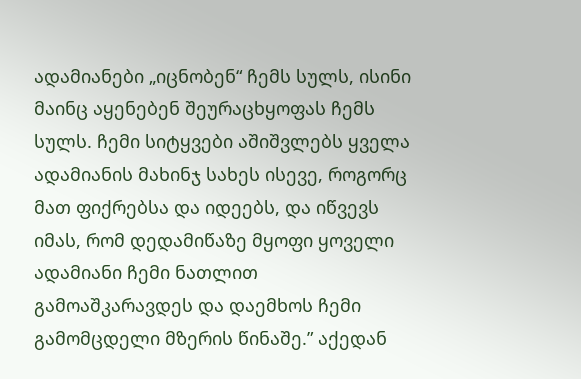ადამიანები „იცნობენ“ ჩემს სულს, ისინი მაინც აყენებენ შეურაცხყოფას ჩემს სულს. ჩემი სიტყვები აშიშვლებს ყველა ადამიანის მახინჯ სახეს ისევე, როგორც მათ ფიქრებსა და იდეებს, და იწვევს იმას, რომ დედამიწაზე მყოფი ყოველი ადამიანი ჩემი ნათლით გამოაშკარავდეს და დაემხოს ჩემი გამომცდელი მზერის წინაშე.” აქედან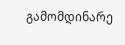გამომდინარე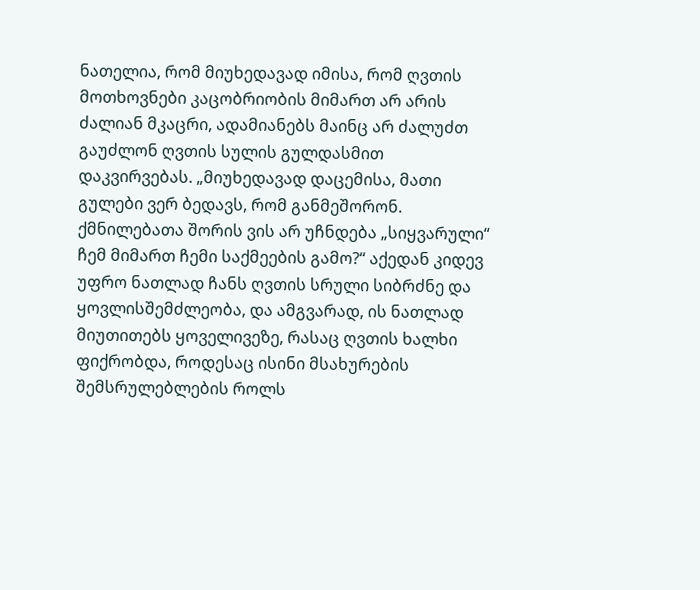ნათელია, რომ მიუხედავად იმისა, რომ ღვთის მოთხოვნები კაცობრიობის მიმართ არ არის ძალიან მკაცრი, ადამიანებს მაინც არ ძალუძთ გაუძლონ ღვთის სულის გულდასმით დაკვირვებას. „მიუხედავად დაცემისა, მათი გულები ვერ ბედავს, რომ განმეშორონ. ქმნილებათა შორის ვის არ უჩნდება „სიყვარული“ ჩემ მიმართ ჩემი საქმეების გამო?“ აქედან კიდევ უფრო ნათლად ჩანს ღვთის სრული სიბრძნე და ყოვლისშემძლეობა, და ამგვარად, ის ნათლად მიუთითებს ყოველივეზე, რასაც ღვთის ხალხი ფიქრობდა, როდესაც ისინი მსახურების შემსრულებლების როლს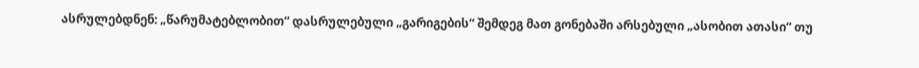ასრულებდნენ: „წარუმატებლობით“ დასრულებული „გარიგების“ შემდეგ მათ გონებაში არსებული „ასობით ათასი“ თუ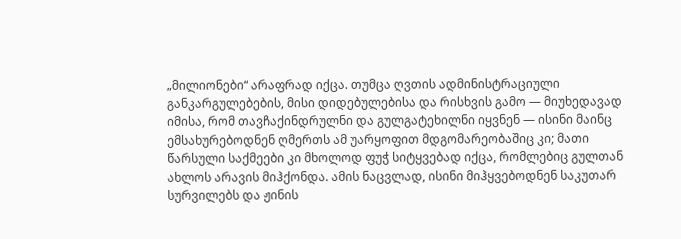„მილიონები“ არაფრად იქცა. თუმცა ღვთის ადმინისტრაციული განკარგულებების, მისი დიდებულებისა და რისხვის გამო — მიუხედავად იმისა, რომ თავჩაქინდრულნი და გულგატეხილნი იყვნენ — ისინი მაინც ემსახურებოდნენ ღმერთს ამ უარყოფით მდგომარეობაშიც კი; მათი წარსული საქმეები კი მხოლოდ ფუჭ სიტყვებად იქცა, რომლებიც გულთან ახლოს არავის მიჰქონდა. ამის ნაცვლად, ისინი მიჰყვებოდნენ საკუთარ სურვილებს და ჟინის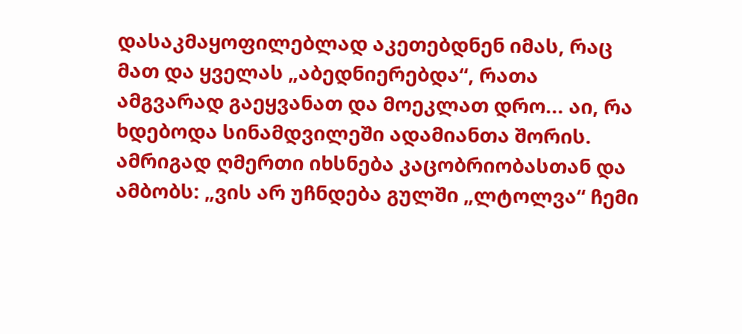დასაკმაყოფილებლად აკეთებდნენ იმას, რაც მათ და ყველას „აბედნიერებდა“, რათა ამგვარად გაეყვანათ და მოეკლათ დრო... აი, რა ხდებოდა სინამდვილეში ადამიანთა შორის. ამრიგად ღმერთი იხსნება კაცობრიობასთან და ამბობს: „ვის არ უჩნდება გულში „ლტოლვა“ ჩემი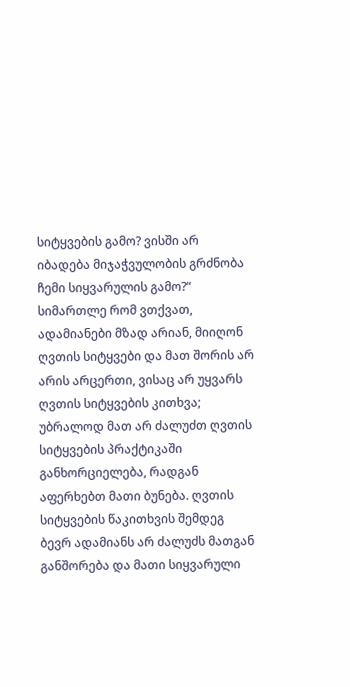სიტყვების გამო? ვისში არ იბადება მიჯაჭვულობის გრძნობა ჩემი სიყვარულის გამო?“ სიმართლე რომ ვთქვათ, ადამიანები მზად არიან, მიიღონ ღვთის სიტყვები და მათ შორის არ არის არცერთი, ვისაც არ უყვარს ღვთის სიტყვების კითხვა; უბრალოდ მათ არ ძალუძთ ღვთის სიტყვების პრაქტიკაში განხორციელება, რადგან აფერხებთ მათი ბუნება. ღვთის სიტყვების წაკითხვის შემდეგ ბევრ ადამიანს არ ძალუძს მათგან განშორება და მათი სიყვარული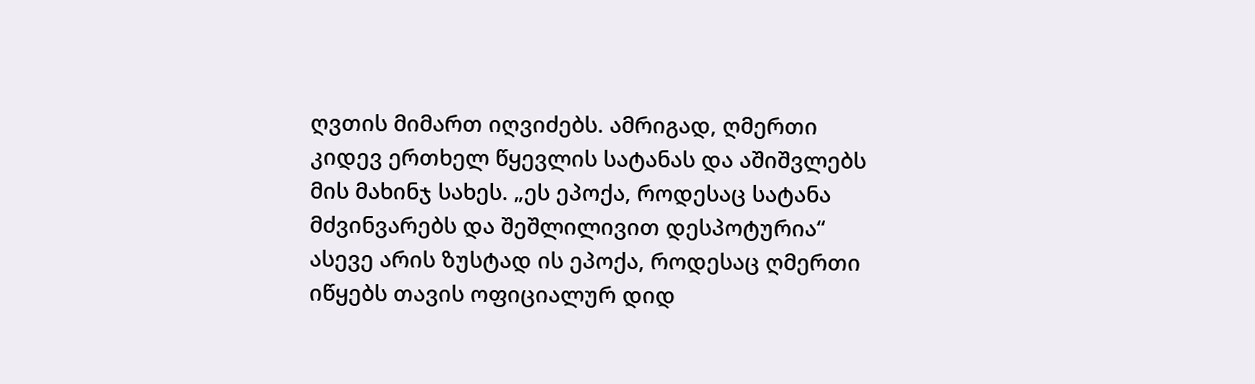ღვთის მიმართ იღვიძებს. ამრიგად, ღმერთი კიდევ ერთხელ წყევლის სატანას და აშიშვლებს მის მახინჯ სახეს. „ეს ეპოქა, როდესაც სატანა მძვინვარებს და შეშლილივით დესპოტურია“ ასევე არის ზუსტად ის ეპოქა, როდესაც ღმერთი იწყებს თავის ოფიციალურ დიდ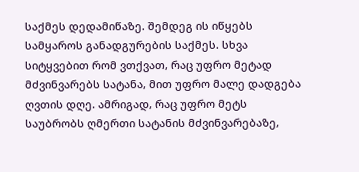საქმეს დედამიწაზე. შემდეგ ის იწყებს სამყაროს განადგურების საქმეს. სხვა სიტყვებით რომ ვთქვათ, რაც უფრო მეტად მძვინვარებს სატანა, მით უფრო მალე დადგება ღვთის დღე. ამრიგად, რაც უფრო მეტს საუბრობს ღმერთი სატანის მძვინვარებაზე,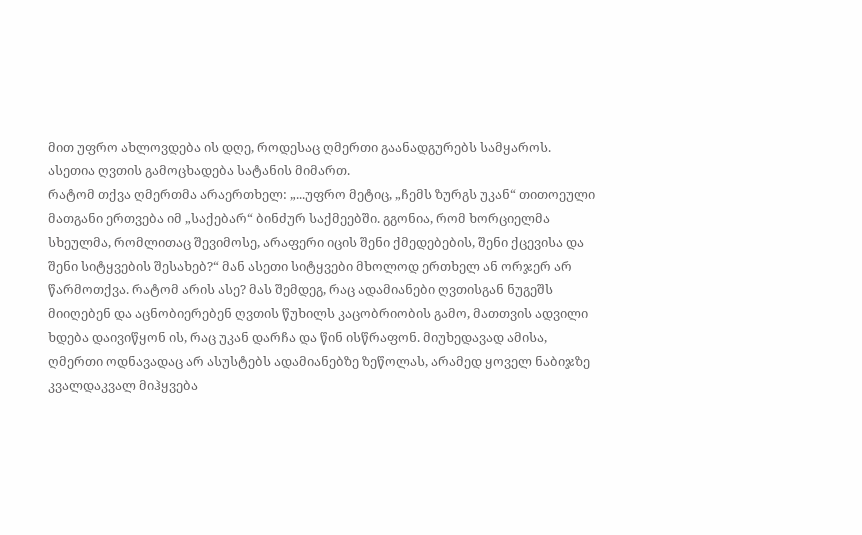მით უფრო ახლოვდება ის დღე, როდესაც ღმერთი გაანადგურებს სამყაროს. ასეთია ღვთის გამოცხადება სატანის მიმართ.
რატომ თქვა ღმერთმა არაერთხელ: „...უფრო მეტიც, „ჩემს ზურგს უკან“ თითოეული მათგანი ერთვება იმ „საქებარ“ ბინძურ საქმეებში. გგონია, რომ ხორციელმა სხეულმა, რომლითაც შევიმოსე, არაფერი იცის შენი ქმედებების, შენი ქცევისა და შენი სიტყვების შესახებ?“ მან ასეთი სიტყვები მხოლოდ ერთხელ ან ორჯერ არ წარმოთქვა. რატომ არის ასე? მას შემდეგ, რაც ადამიანები ღვთისგან ნუგეშს მიიღებენ და აცნობიერებენ ღვთის წუხილს კაცობრიობის გამო, მათთვის ადვილი ხდება დაივიწყონ ის, რაც უკან დარჩა და წინ ისწრაფონ. მიუხედავად ამისა, ღმერთი ოდნავადაც არ ასუსტებს ადამიანებზე ზეწოლას, არამედ ყოველ ნაბიჯზე კვალდაკვალ მიჰყვება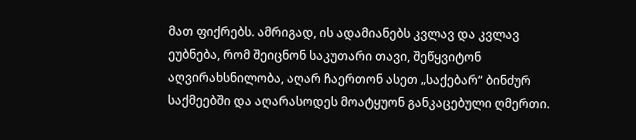მათ ფიქრებს. ამრიგად, ის ადამიანებს კვლავ და კვლავ ეუბნება, რომ შეიცნონ საკუთარი თავი, შეწყვიტონ აღვირახსნილობა, აღარ ჩაერთონ ასეთ „საქებარ“ ბინძურ საქმეებში და აღარასოდეს მოატყუონ განკაცებული ღმერთი.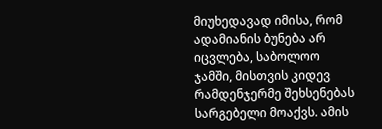მიუხედავად იმისა, რომ ადამიანის ბუნება არ იცვლება, საბოლოო ჯამში, მისთვის კიდევ რამდენჯერმე შეხსენებას სარგებელი მოაქვს. ამის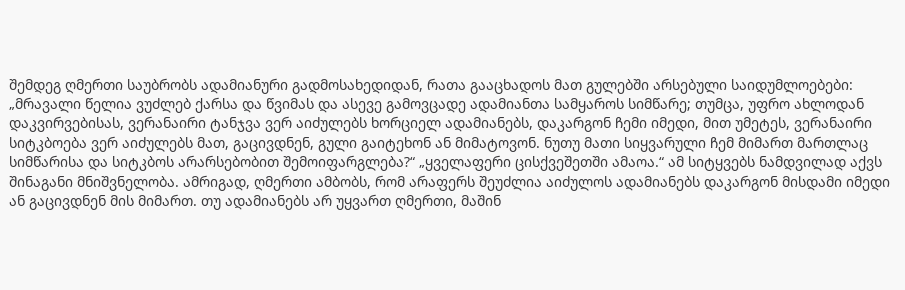შემდეგ ღმერთი საუბრობს ადამიანური გადმოსახედიდან, რათა გააცხადოს მათ გულებში არსებული საიდუმლოებები: „მრავალი წელია ვუძლებ ქარსა და წვიმას და ასევე გამოვცადე ადამიანთა სამყაროს სიმწარე; თუმცა, უფრო ახლოდან დაკვირვებისას, ვერანაირი ტანჯვა ვერ აიძულებს ხორციელ ადამიანებს, დაკარგონ ჩემი იმედი, მით უმეტეს, ვერანაირი სიტკბოება ვერ აიძულებს მათ, გაცივდნენ, გული გაიტეხონ ან მიმატოვონ. ნუთუ მათი სიყვარული ჩემ მიმართ მართლაც სიმწარისა და სიტკბოს არარსებობით შემოიფარგლება?“ „ყველაფერი ცისქვეშეთში ამაოა.“ ამ სიტყვებს ნამდვილად აქვს შინაგანი მნიშვნელობა. ამრიგად, ღმერთი ამბობს, რომ არაფერს შეუძლია აიძულოს ადამიანებს დაკარგონ მისდამი იმედი ან გაცივდნენ მის მიმართ. თუ ადამიანებს არ უყვართ ღმერთი, მაშინ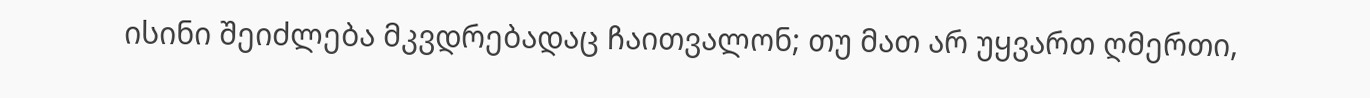ისინი შეიძლება მკვდრებადაც ჩაითვალონ; თუ მათ არ უყვართ ღმერთი,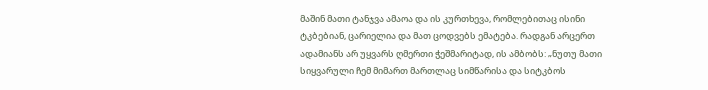მაშინ მათი ტანჯვა ამაოა და ის კურთხევა, რომლებითაც ისინი ტკბებიან, ცარიელია და მათ ცოდვებს ემატება. რადგან არცერთ ადამიანს არ უყვარს ღმერთი ჭეშმარიტად, ის ამბობს: „ნუთუ მათი სიყვარული ჩემ მიმართ მართლაც სიმწარისა და სიტკბოს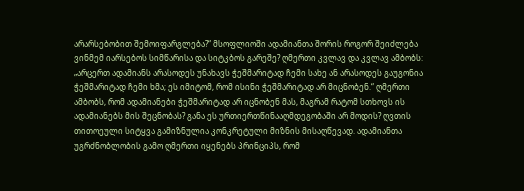არარსებობით შემოიფარგლება?“ მსოფლიოში ადამიანთა შორის როგორ შეიძლება ვინმემ იარსებოს სიმწარისა და სიტკბოს გარეშე? ღმერთი კვლავ და კვლავ ამბობს: „არცერთ ადამიანს არასოდეს უნახავს ჭეშმარიტად ჩემი სახე ან არასოდეს გაუგონია ჭეშმარიტად ჩემი ხმა; ეს იმიტომ, რომ ისინი ჭეშმარიტად არ მიცნობენ.“ ღმერთი ამბობს, რომ ადამიანები ჭეშმარიტად არ იცნობენ მას, მაგრამ რატომ სთხოვს ის ადამიანებს მის შეცნობას? განა ეს ურთიერთწინააღმდეგობაში არ მოდის? ღვთის თითოეული სიტყვა გამიზნულია კონკრეტული მიზნის მისაღწევად. ადამიანთა უგრძნობლობის გამო ღმერთი იყენებს პრინციპს, რომ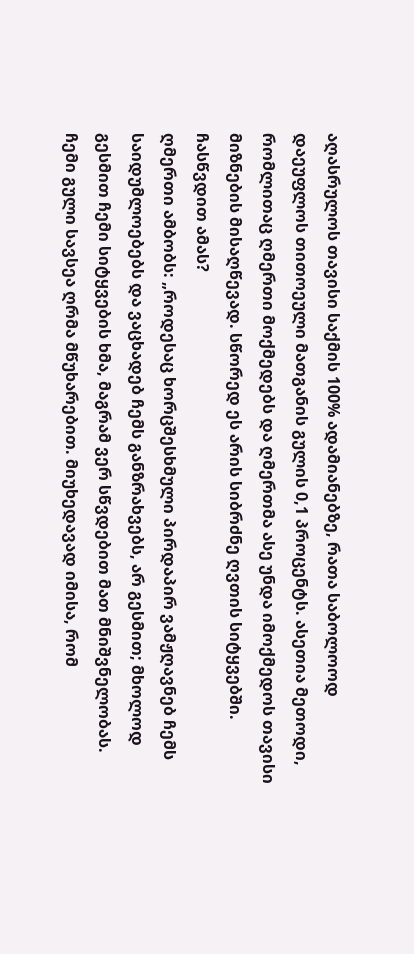აღასრულოს თავისი საქმის 100% ადამიანებზე, რათა საბოლოოდ დაეუფლოს თითოეული მათგანის გულის 0,1 პროცენტს. ასეთია მეთოდი, რომლითაც ღმერთი მოქმედებს და ღმერთმა ასე უნდა იმოქმედოს თავისი მიზნების მისაღწევად. სწორედ ეს არის სიბრძნე ღვთის სიტყვებში. ჩასწვდით ამას?
ღმერთი ამბობს: „როდესაც ხორცშესხმული პირდაპირ ვამჟღავნებ ჩემს საიდუმლოებებს და ვაცხადებ ჩემს განზრახვებს, არ გესმით; მხოლოდ გესმით ჩემი სიტყვების ხმა, მაგრამ ვერ სწვდებით მათ მნიშვნელობას. ჩემი გული სავსეა ღრმა მწუხარებით. მიუხედავად იმისა, რომ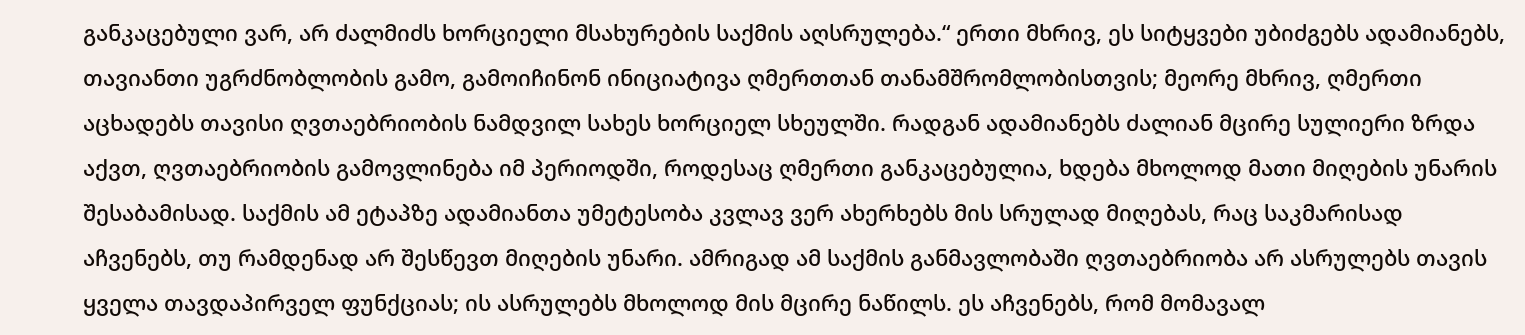განკაცებული ვარ, არ ძალმიძს ხორციელი მსახურების საქმის აღსრულება.“ ერთი მხრივ, ეს სიტყვები უბიძგებს ადამიანებს, თავიანთი უგრძნობლობის გამო, გამოიჩინონ ინიციატივა ღმერთთან თანამშრომლობისთვის; მეორე მხრივ, ღმერთი აცხადებს თავისი ღვთაებრიობის ნამდვილ სახეს ხორციელ სხეულში. რადგან ადამიანებს ძალიან მცირე სულიერი ზრდა აქვთ, ღვთაებრიობის გამოვლინება იმ პერიოდში, როდესაც ღმერთი განკაცებულია, ხდება მხოლოდ მათი მიღების უნარის შესაბამისად. საქმის ამ ეტაპზე ადამიანთა უმეტესობა კვლავ ვერ ახერხებს მის სრულად მიღებას, რაც საკმარისად აჩვენებს, თუ რამდენად არ შესწევთ მიღების უნარი. ამრიგად ამ საქმის განმავლობაში ღვთაებრიობა არ ასრულებს თავის ყველა თავდაპირველ ფუნქციას; ის ასრულებს მხოლოდ მის მცირე ნაწილს. ეს აჩვენებს, რომ მომავალ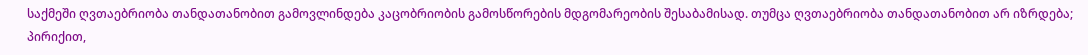საქმეში ღვთაებრიობა თანდათანობით გამოვლინდება კაცობრიობის გამოსწორების მდგომარეობის შესაბამისად. თუმცა ღვთაებრიობა თანდათანობით არ იზრდება; პირიქით,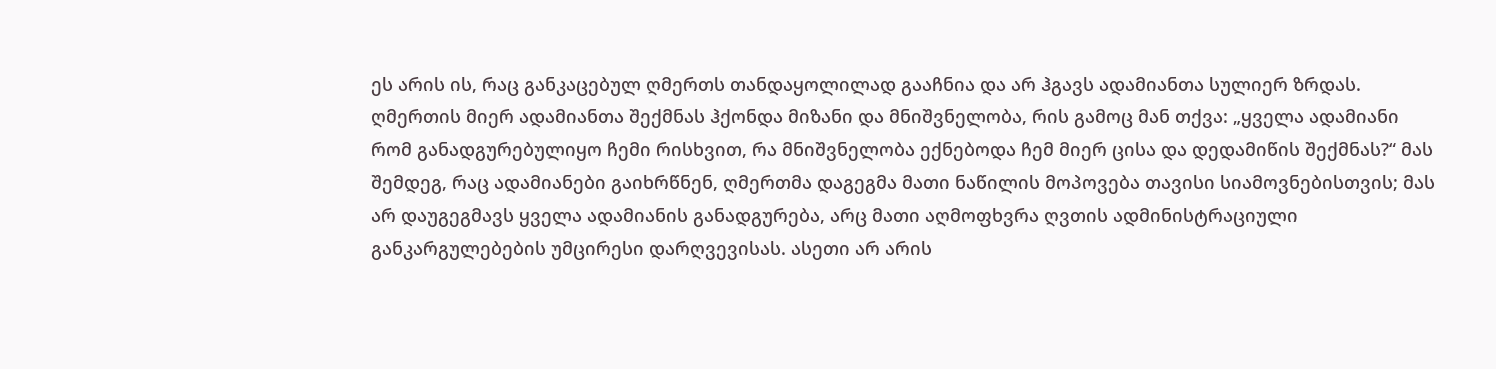ეს არის ის, რაც განკაცებულ ღმერთს თანდაყოლილად გააჩნია და არ ჰგავს ადამიანთა სულიერ ზრდას.
ღმერთის მიერ ადამიანთა შექმნას ჰქონდა მიზანი და მნიშვნელობა, რის გამოც მან თქვა: „ყველა ადამიანი რომ განადგურებულიყო ჩემი რისხვით, რა მნიშვნელობა ექნებოდა ჩემ მიერ ცისა და დედამიწის შექმნას?“ მას შემდეგ, რაც ადამიანები გაიხრწნენ, ღმერთმა დაგეგმა მათი ნაწილის მოპოვება თავისი სიამოვნებისთვის; მას არ დაუგეგმავს ყველა ადამიანის განადგურება, არც მათი აღმოფხვრა ღვთის ადმინისტრაციული განკარგულებების უმცირესი დარღვევისას. ასეთი არ არის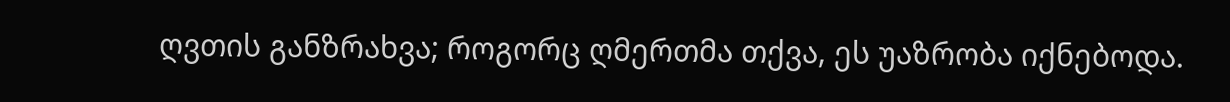ღვთის განზრახვა; როგორც ღმერთმა თქვა, ეს უაზრობა იქნებოდა.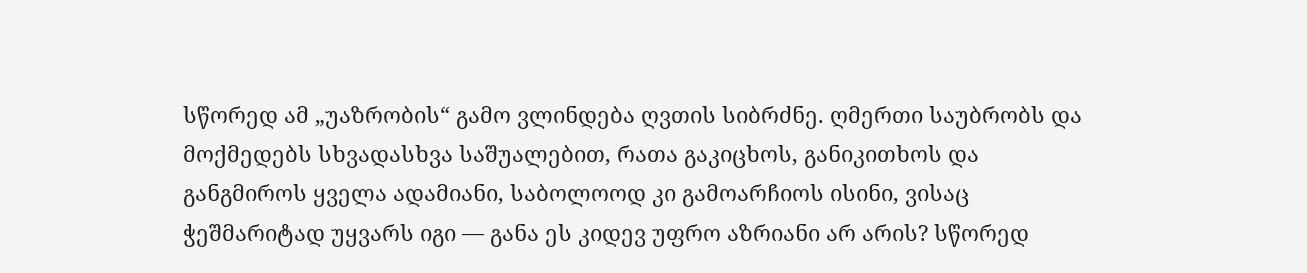სწორედ ამ „უაზრობის“ გამო ვლინდება ღვთის სიბრძნე. ღმერთი საუბრობს და მოქმედებს სხვადასხვა საშუალებით, რათა გაკიცხოს, განიკითხოს და განგმიროს ყველა ადამიანი, საბოლოოდ კი გამოარჩიოს ისინი, ვისაც ჭეშმარიტად უყვარს იგი — განა ეს კიდევ უფრო აზრიანი არ არის? სწორედ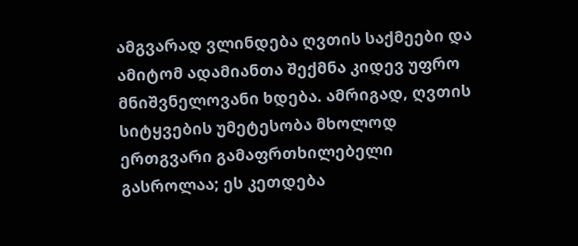ამგვარად ვლინდება ღვთის საქმეები და ამიტომ ადამიანთა შექმნა კიდევ უფრო მნიშვნელოვანი ხდება. ამრიგად, ღვთის სიტყვების უმეტესობა მხოლოდ ერთგვარი გამაფრთხილებელი გასროლაა; ეს კეთდება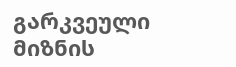გარკვეული მიზნის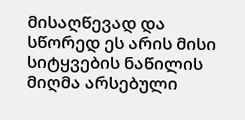მისაღწევად და სწორედ ეს არის მისი სიტყვების ნაწილის მიღმა არსებული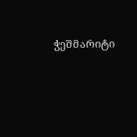ჭეშმარიტი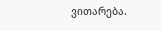ვითარება.